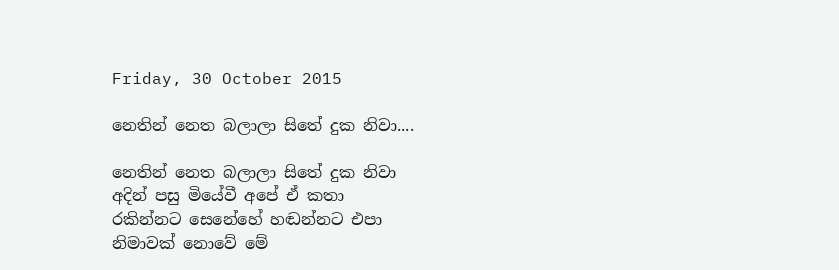Friday, 30 October 2015

නෙතින් නෙත බලාලා සිතේ දුක නිවා....

නෙතින් නෙත බලාලා සිතේ දුක නිවා
අදින් පසු මියේවී අපේ ඒ කතා
රකින්නට සෙනේහේ හඬන්නට එපා
නිමාවක්‌ නොවේ මේ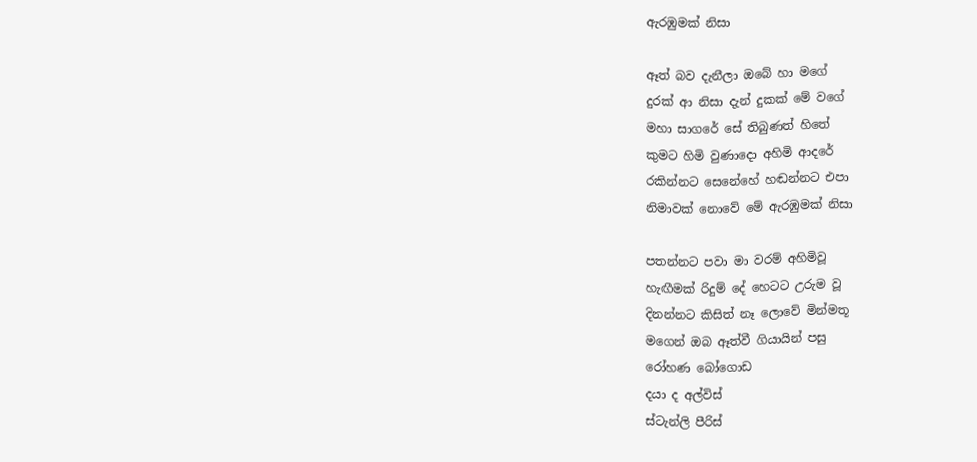ඇරඹුමක්‌ නිසා

ඈත් බව දැනීලා ඔබේ හා මගේ
දුරක්‌ ආ නිසා දැන් දුකක්‌ මේ වගේ
මහා සාගරේ සේ තිබුණත් හිතේ
කුමට හිමි වුණාදො අහිමි ආදරේ
රකින්නට සෙනේහේ හඬන්නට එපා
නිමාවක්‌ නොවේ මේ ඇරඹුමක්‌ නිසා

පතන්නට පවා මා වරම් අහිමිවූ
හැඟීමක්‌ රිදුම් දේ හෙටට උරුම වූ
දිනන්නට කිසිත් නෑ ලොවේ මින්මතූ
මගෙන් ඔබ ඈත්වී ගියායින් පසු
රෝහණ බෝගොඩ
දයා ද අල්විස්
ස්ටැන්ලි පීරිස්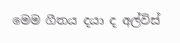මෙම ගීතය දයා ද අල්විස්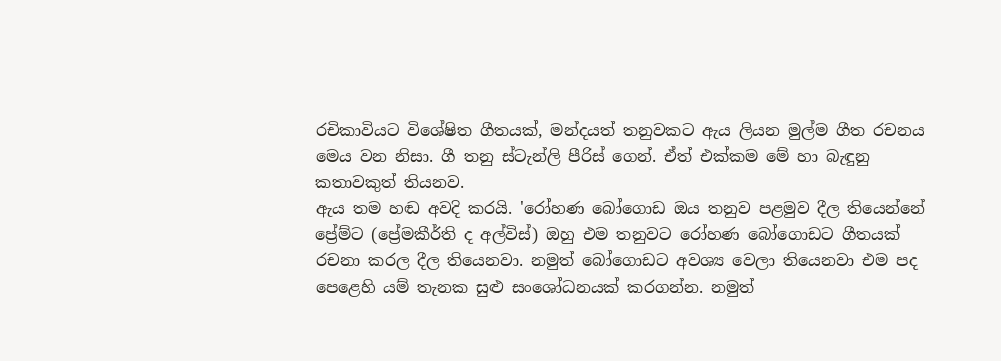රචිකාවියට විශේෂිත ගීතයක්, මන්දයත් තනුවකට ඇය ලියන මුල්ම ගීත රචනය මෙය වන නිසා. ගී තනු ස්ටැන්ලි පීරිස් ගෙන්. ඒත් එක්කම මේ හා බැඳුනු කතාවකුත් තියනව.
ඇය තම හඬ අවදි කරයි. 'රෝහණ බෝගොඩ ඔය තනුව පළමුව දීල තියෙන්නේ ප්‍රේම්ට (ප්‍රේමකීර්ති ද අල්විස්) ඔහු එම තනුවට රෝහණ බෝගොඩට ගීතයක් රචනා කරල දීල තියෙනවා. නමුත් බෝගොඩට අවශ්‍ය වෙලා තියෙනවා එම පද පෙළෙහි යම් තැනක සුළු සංශෝධනයක් කරගන්න. නමුත්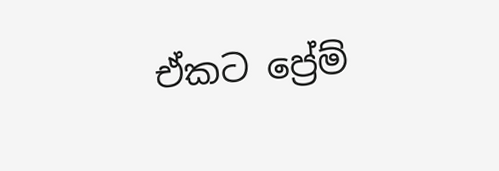ඒකට ප්‍රේම්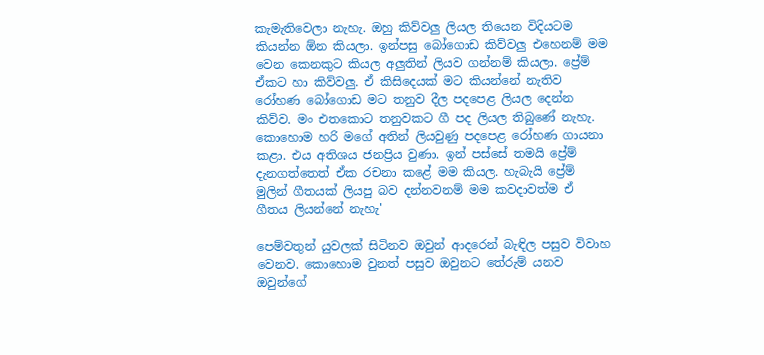කැමැතිවෙලා නැහැ. ඔහු කිව්වලු ලියල තියෙන විදියටම කියන්න ඕන කියලා. ඉන්පසු බෝගොඩ කිව්වලු එහෙනම් මම වෙන කෙනකුට කියල අලුතින් ලියව ගන්නම් කියලා. ප්‍රේම් ඒකට හා කිව්වලු. ඒ කිසිදෙයක් මට කියන්නේ නැතිව රෝහණ බෝගොඩ මට තනුව දීල පදපෙළ ලියල දෙන්න කිව්ව. මං එතකොට තනුවකට ගී පද ලියල තිබුණේ නැහැ. කොහොම හරි මගේ අතින් ලියවුණු පදපෙළ රෝහණ ගායනා කළා. එය අතිශය ජනප්‍රිය වුණා. ඉන් පස්සේ තමයි ප්‍රේම් දැනගත්තෙත් ඒක රචනා කළේ මම කියල. හැබැයි ප්‍රේම් මුලින් ගීතයක් ලියපු බව දන්නවනම් මම කවදාවත්ම ඒ ගීතය ලියන්නේ නැහැ'

පෙම්වතුන් යුවලක් සිටිනව ඔවුන් ආදරෙන් බැඳිල පසුව විවාහ වෙනව. කොහොම වුනත් පසුව ඔවුනට තේරුම් යනව ඔවුන්ගේ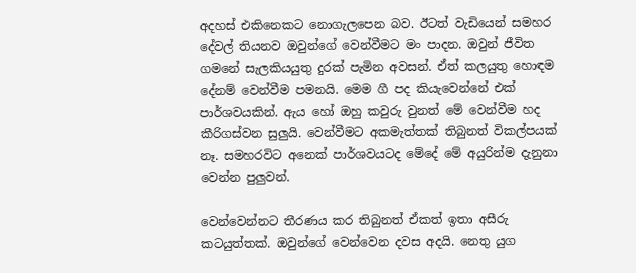අදහස් එකිනෙකට නොගැලපෙන බව. ඊටත් වැඩියෙන් සමහර දේවල් තියනව ඔවුන්ගේ වෙන්වීමට මං පාදන. ඔවුන් ජීවිත ගමනේ සැලකියයුතු දුරක් පැමින අවසන්. ඒත් කලයුතු හොඳම දේනම් වෙන්වීම පමනයි. මෙම ගී පද කියැවෙන්නේ එක් පාර්ශවයකින්. ඇය හෝ ඔහු කවුරු වුනත් මේ වෙන්වීම හද කීරිගස්වන සුලුයි. වෙන්වීමට අකමැත්තක් තිබුනත් විකල්පයක් නෑ. සමහරවිට අනෙක් පාර්ශවයටද මේදේ මේ අයුරින්ම දැනුනා වෙන්න පුලුවන්.

වෙන්වෙන්නට තීරණය කර තිබුනත් ඒකත් ඉතා අසීරු කටයුත්තක්. ඔවුන්ගේ වෙන්වෙන දවස අදයි. නෙතු යුග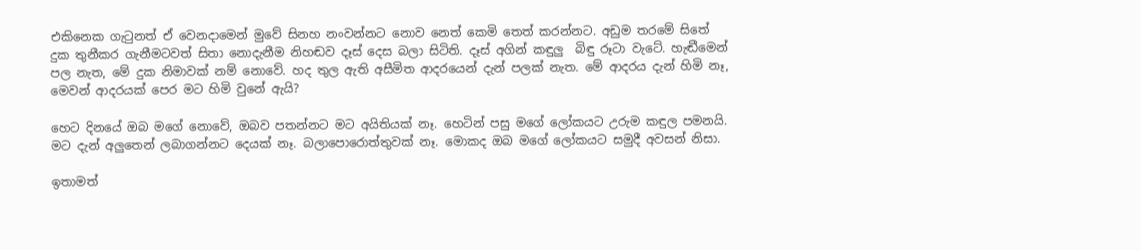එකිනෙක ගැටුනත් ඒ වෙනදාමෙන් මුවේ සිනහ නංවන්නට නොව නෙත් කෙමි තෙත් කරන්නට. අඩුම තරමේ සිතේ දුක තුනීකර ගැනීමටවත් සිතා නොදැනීම නිහඬව දෑස් දෙස බලා සිටිති. දෑස් අගින් කඳුලු  බිඳු රූටා වැටේ. හැඬීමෙන් පල නැත, මේ දුක නිමාවක් නම් නොවේ. හද තුල ඇති අසීමිත ආදරයෙන් දැන් පලක් නැත. මේ ආදරය දැන් හිමි නෑ, මෙවන් ආදරයක් පෙර මට හිමි වුනේ ඇයි?

හෙට දිනයේ ඔබ මගේ නොවේ, ඔබව පතන්නට මට අයිතියක් නෑ. හෙටින් පසු මගේ ලෝකයට උරුම කඳුල පමනයි. මට දැන් අලුතෙන් ලබාගන්නට දෙයක් නෑ. බලාපොරොත්තුවක් නෑ. මොකද ඔබ මගේ ලෝකයට සමුදී අවසන් නිසා.

ඉතාමත්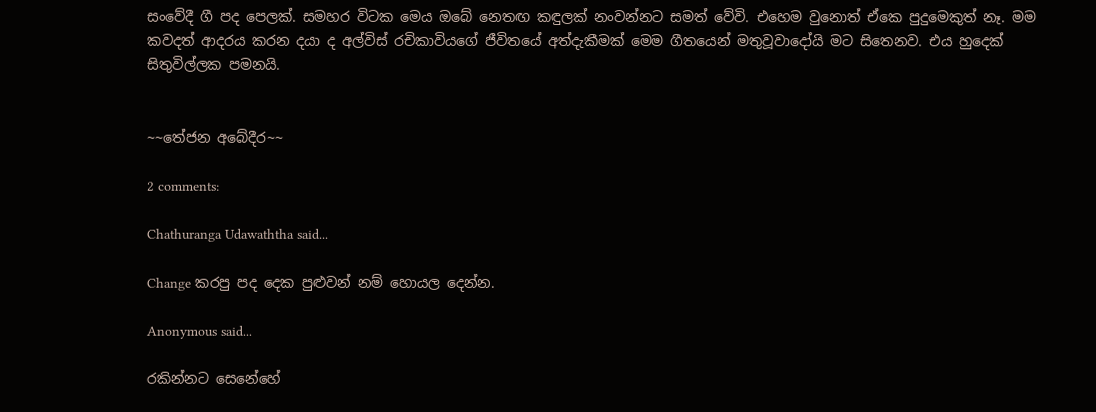සංවේදී ගී පද පෙලක්. සමහර විටක මෙය ඔබේ නෙතඟ කඳුලක් නංවන්නට සමත් වේවි. එහෙම වුනොත් ඒකෙ පුදුමෙකුත් නෑ. මම කවදත් ආදරය කරන දයා ද අල්විස් රචිකාවියගේ ජීවිතයේ අත්දැකීමක් මෙම ගීතයෙන් මතුවූවාදෝයි මට සිතෙනව. එය හුදෙක් සිතුවිල්ලක පමනයි.


~~තේජන අබේදීර~~

2 comments:

Chathuranga Udawaththa said...

Change කරපු පද දෙක පුළුවන් නම් හොයල දෙන්න.

Anonymous said...

රකින්නට සෙනේහේ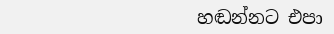හඬන්නට එපා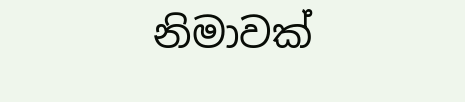නිමාවක්‌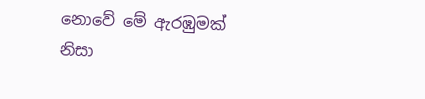නොවේ මේ ඇරඹුමක්‌ නිසා